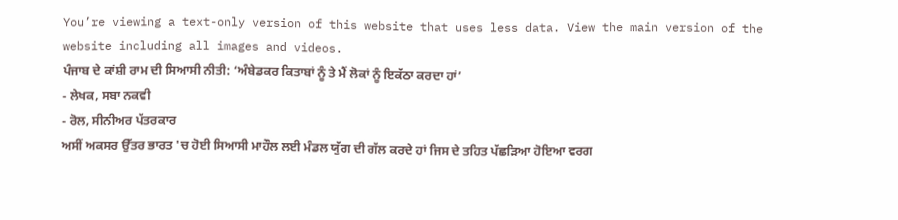You’re viewing a text-only version of this website that uses less data. View the main version of the website including all images and videos.
ਪੰਜਾਬ ਦੇ ਕਾਂਸ਼ੀ ਰਾਮ ਦੀ ਸਿਆਸੀ ਨੀਤੀ: ‘ਅੰਬੇਡਕਰ ਕਿਤਾਬਾਂ ਨੂੰ ਤੇ ਮੈਂ ਲੋਕਾਂ ਨੂੰ ਇਕੱਠਾ ਕਰਦਾ ਹਾਂ’
- ਲੇਖਕ, ਸਬਾ ਨਕਵੀ
- ਰੋਲ, ਸੀਨੀਅਰ ਪੱਤਰਕਾਰ
ਅਸੀਂ ਅਕਸਰ ਉੱਤਰ ਭਾਰਤ 'ਚ ਹੋਈ ਸਿਆਸੀ ਮਾਹੌਲ ਲਈ ਮੰਡਲ ਯੁੱਗ ਦੀ ਗੱਲ ਕਰਦੇ ਹਾਂ ਜਿਸ ਦੇ ਤਹਿਤ ਪੱਛੜਿਆ ਹੋਇਆ ਵਰਗ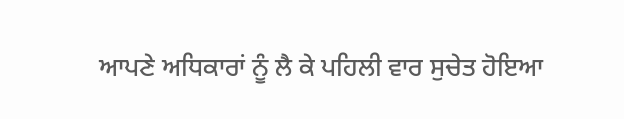ਆਪਣੇ ਅਧਿਕਾਰਾਂ ਨੂੰ ਲੈ ਕੇ ਪਹਿਲੀ ਵਾਰ ਸੁਚੇਤ ਹੋਇਆ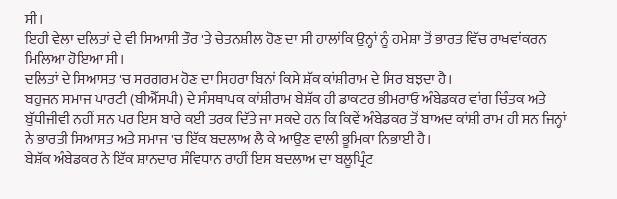ਸੀ।
ਇਹੀ ਵੇਲਾ ਦਲਿਤਾਂ ਦੇ ਵੀ ਸਿਆਸੀ ਤੌਰ 'ਤੇ ਚੇਤਨਸ਼ੀਲ ਹੋਣ ਦਾ ਸੀ ਹਾਲਾਂਕਿ ਉਨ੍ਹਾਂ ਨੂੰ ਹਮੇਸ਼ਾ ਤੋਂ ਭਾਰਤ ਵਿੱਚ ਰਾਖਵਾਂਕਰਨ ਮਿਲਿਆ ਹੋਇਆ ਸੀ।
ਦਲਿਤਾਂ ਦੇ ਸਿਆਸਤ 'ਚ ਸਰਗਰਮ ਹੋਣ ਦਾ ਸਿਹਰਾ ਬਿਨਾਂ ਕਿਸੇ ਸ਼ੱਕ ਕਾਂਸ਼ੀਰਾਮ ਦੇ ਸਿਰ ਬਝਦਾ ਹੈ।
ਬਹੁਜਨ ਸਮਾਜ ਪਾਰਟੀ (ਬੀਐੱਸਪੀ) ਦੇ ਸੰਸਥਾਪਕ ਕਾਂਸ਼ੀਰਾਮ ਬੇਸ਼ੱਕ ਹੀ ਡਾਕਟਰ ਭੀਮਰਾਓ ਅੰਬੇਡਕਰ ਵਾਂਗ ਚਿੰਤਕ ਅਤੇ ਬੁੱਧੀਜੀਵੀ ਨਹੀਂ ਸਨ ਪਰ ਇਸ ਬਾਰੇ ਕਈ ਤਰਕ ਦਿੱਤੇ ਜਾ ਸਕਦੇ ਹਨ ਕਿ ਕਿਵੇਂ ਅੰਬੇਡਕਰ ਤੋਂ ਬਾਅਦ ਕਾਂਸ਼ੀ ਰਾਮ ਹੀ ਸਨ ਜਿਨ੍ਹਾਂ ਨੇ ਭਾਰਤੀ ਸਿਆਸਤ ਅਤੇ ਸਮਾਜ 'ਚ ਇੱਕ ਬਦਲਾਅ ਲੈ ਕੇ ਆਉਣ ਵਾਲੀ ਭੂਮਿਕਾ ਨਿਭਾਈ ਹੈ।
ਬੇਸ਼ੱਕ ਅੰਬੇਡਕਰ ਨੇ ਇੱਕ ਸ਼ਾਨਦਾਰ ਸੰਵਿਧਾਨ ਰਾਹੀਂ ਇਸ ਬਦਲਾਅ ਦਾ ਬਲੂਪ੍ਰਿੰਟ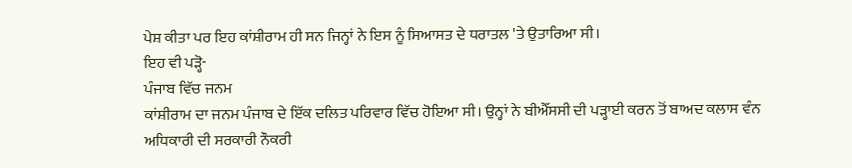ਪੇਸ਼ ਕੀਤਾ ਪਰ ਇਹ ਕਾਂਸ਼ੀਰਾਮ ਹੀ ਸਨ ਜਿਨ੍ਹਾਂ ਨੇ ਇਸ ਨੂੰ ਸਿਆਸਤ ਦੇ ਧਰਾਤਲ 'ਤੇ ਉਤਾਰਿਆ ਸੀ।
ਇਹ ਵੀ ਪੜ੍ਹੋ-
ਪੰਜਾਬ ਵਿੱਚ ਜਨਮ
ਕਾਂਸ਼ੀਰਾਮ ਦਾ ਜਨਮ ਪੰਜਾਬ ਦੇ ਇੱਕ ਦਲਿਤ ਪਰਿਵਾਰ ਵਿੱਚ ਹੋਇਆ ਸੀ। ਉਨ੍ਹਾਂ ਨੇ ਬੀਐੱਸਸੀ ਦੀ ਪੜ੍ਹਾਈ ਕਰਨ ਤੋਂ ਬਾਅਦ ਕਲਾਸ ਵੰਨ ਅਧਿਕਾਰੀ ਦੀ ਸਰਕਾਰੀ ਨੌਕਰੀ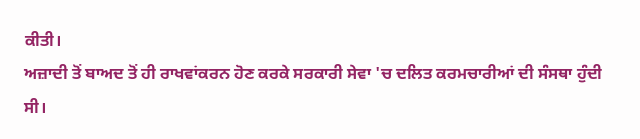ਕੀਤੀ।
ਅਜ਼ਾਦੀ ਤੋਂ ਬਾਅਦ ਤੋਂ ਹੀ ਰਾਖਵਾਂਕਰਨ ਹੋਣ ਕਰਕੇ ਸਰਕਾਰੀ ਸੇਵਾ 'ਚ ਦਲਿਤ ਕਰਮਚਾਰੀਆਂ ਦੀ ਸੰਸਥਾ ਹੁੰਦੀ ਸੀ।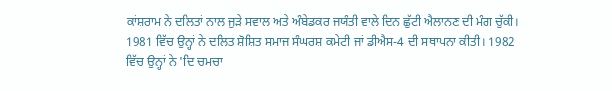ਕਾਂਸ਼ਰਾਮ ਨੇ ਦਲਿਤਾਂ ਨਾਲ ਜੁੜੇ ਸਵਾਲ ਅਤੇ ਅੰਬੇਡਕਰ ਜਯੰਤੀ ਵਾਲੇ ਦਿਨ ਛੁੱਟੀ ਐਲਾਨਣ ਦੀ ਮੰਗ ਚੁੱਕੀ।
1981 ਵਿੱਚ ਉਨ੍ਹਾਂ ਨੇ ਦਲਿਤ ਸ਼ੋਸ਼ਿਤ ਸਮਾਜ ਸੰਘਰਸ਼ ਕਮੇਟੀ ਜਾਂ ਡੀਐਸ-4 ਦੀ ਸਥਾਪਨਾ ਕੀਤੀ। 1982 ਵਿੱਚ ਉਨ੍ਹਾਂ ਨੇ 'ਦਿ ਚਮਚਾ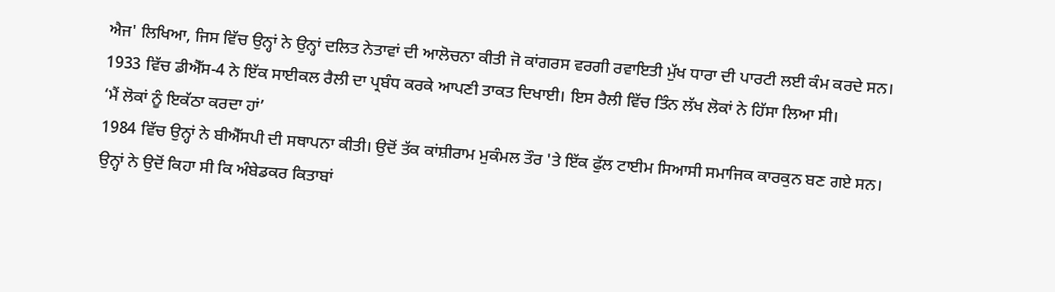ਐਜ' ਲਿਖਿਆ, ਜਿਸ ਵਿੱਚ ਉਨ੍ਹਾਂ ਨੇ ਉਨ੍ਹਾਂ ਦਲਿਤ ਨੇਤਾਵਾਂ ਦੀ ਆਲੋਚਨਾ ਕੀਤੀ ਜੋ ਕਾਂਗਰਸ ਵਰਗੀ ਰਵਾਇਤੀ ਮੁੱਖ ਧਾਰਾ ਦੀ ਪਾਰਟੀ ਲਈ ਕੰਮ ਕਰਦੇ ਸਨ।
1933 ਵਿੱਚ ਡੀਐੱਸ-4 ਨੇ ਇੱਕ ਸਾਈਕਲ ਰੈਲੀ ਦਾ ਪ੍ਰਬੰਧ ਕਰਕੇ ਆਪਣੀ ਤਾਕਤ ਦਿਖਾਈ। ਇਸ ਰੈਲੀ ਵਿੱਚ ਤਿੰਨ ਲੱਖ ਲੋਕਾਂ ਨੇ ਹਿੱਸਾ ਲਿਆ ਸੀ।
‘ਮੈਂ ਲੋਕਾਂ ਨੂੰ ਇਕੱਠਾ ਕਰਦਾ ਹਾਂ’
1984 ਵਿੱਚ ਉਨ੍ਹਾਂ ਨੇ ਬੀਐੱਸਪੀ ਦੀ ਸਥਾਪਨਾ ਕੀਤੀ। ਉਦੋਂ ਤੱਕ ਕਾਂਸ਼ੀਰਾਮ ਮੁਕੰਮਲ ਤੌਰ 'ਤੇ ਇੱਕ ਫੁੱਲ ਟਾਈਮ ਸਿਆਸੀ ਸਮਾਜਿਕ ਕਾਰਕੁਨ ਬਣ ਗਏ ਸਨ।
ਉਨ੍ਹਾਂ ਨੇ ਉਦੋਂ ਕਿਹਾ ਸੀ ਕਿ ਅੰਬੇਡਕਰ ਕਿਤਾਬਾਂ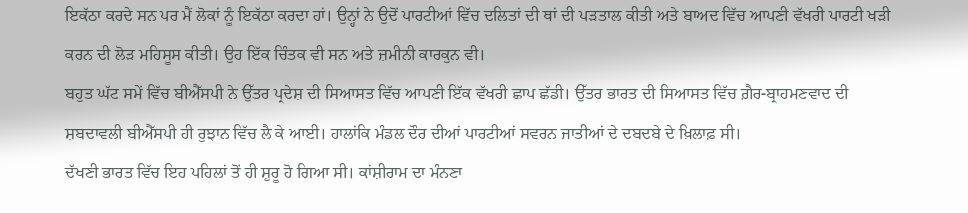ਇਕੱਠਾ ਕਰਦੇ ਸਨ ਪਰ ਮੈਂ ਲੋਕਾਂ ਨੂੰ ਇਕੱਠਾ ਕਰਦਾ ਹਾਂ। ਉਨ੍ਹਾਂ ਨੇ ਉਦੋਂ ਪਾਰਟੀਆਂ ਵਿੱਚ ਦਲਿਤਾਂ ਦੀ ਥਾਂ ਦੀ ਪੜਤਾਲ ਕੀਤੀ ਅਤੇ ਬਾਅਦ ਵਿੱਚ ਆਪਣੀ ਵੱਖਰੀ ਪਾਰਟੀ ਖੜੀ ਕਰਨ ਦੀ ਲੋੜ ਮਹਿਸੂਸ ਕੀਤੀ। ਉਹ ਇੱਕ ਚਿੰਤਕ ਵੀ ਸਨ ਅਤੇ ਜ਼ਮੀਨੀ ਕਾਰਕੁਨ ਵੀ।
ਬਹੁਤ ਘੱਟ ਸਮੇਂ ਵਿੱਚ ਬੀਐੱਸਪੀ ਨੇ ਉੱਤਰ ਪ੍ਰਦੇਸ਼ ਦੀ ਸਿਆਸਤ ਵਿੱਚ ਆਪਣੀ ਇੱਕ ਵੱਖਰੀ ਛਾਪ ਛੱਡੀ। ਉੱਤਰ ਭਾਰਤ ਦੀ ਸਿਆਸਤ ਵਿੱਚ ਗ਼ੈਰ-ਬ੍ਰਾਹਮਣਵਾਦ ਦੀ ਸ਼ਬਦਾਵਲੀ ਬੀਐੱਸਪੀ ਹੀ ਰੁਝਾਨ ਵਿੱਚ ਲੈ ਕੇ ਆਈ। ਹਾਲਾਂਕਿ ਮੰਡਲ ਦੌਰ ਦੀਆਂ ਪਾਰਟੀਆਂ ਸਵਰਨ ਜਾਤੀਆਂ ਦੇ ਦਬਦਬੇ ਦੇ ਖ਼ਿਲਾਫ਼ ਸੀ।
ਦੱਖਣੀ ਭਾਰਤ ਵਿੱਚ ਇਹ ਪਹਿਲਾਂ ਤੋਂ ਹੀ ਸ਼ੁਰੂ ਹੋ ਗਿਆ ਸੀ। ਕਾਂਸ਼ੀਰਾਮ ਦਾ ਮੰਨਣਾ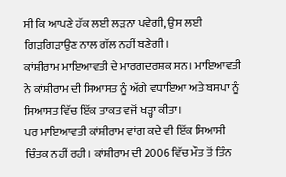ਸੀ ਕਿ ਆਪਣੇ ਹੱਕ ਲਈ ਲੜਨਾ ਪਵੇਗੀ, ਉਸ ਲਈ ਗਿੜਗਿੜਾਉਣ ਨਾਲ ਗੱਲ ਨਹੀਂ ਬਣੇਗੀ।
ਕਾਂਸ਼ੀਰਾਮ ਮਾਇਆਵਤੀ ਦੇ ਮਾਰਗਦਰਸ਼ਕ ਸਨ। ਮਾਇਆਵਤੀ ਨੇ ਕਾਂਸ਼ੀਰਾਮ ਦੀ ਸਿਆਸਤ ਨੂੰ ਅੱਗੇ ਵਧਾਇਆ ਅਤੇ ਬਸਪਾ ਨੂੰ ਸਿਆਸਤ ਵਿੱਚ ਇੱਕ ਤਾਕਤ ਵਜੋਂ ਖੜ੍ਹਾ ਕੀਤਾ।
ਪਰ ਮਾਇਆਵਤੀ ਕਾਂਸ਼ੀਰਾਮ ਵਾਂਗ ਕਦੇ ਵੀ ਇੱਕ ਸਿਆਸੀ ਚਿੰਤਕ ਨਹੀਂ ਰਹੀ। ਕਾਂਸ਼ੀਰਾਮ ਦੀ 2006 ਵਿੱਚ ਮੌਤ ਤੋਂ ਤਿੰਨ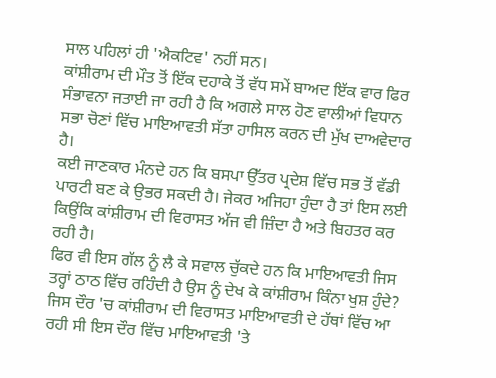ਸਾਲ ਪਹਿਲਾਂ ਹੀ 'ਐਕਟਿਵ' ਨਹੀਂ ਸਨ।
ਕਾਂਸ਼ੀਰਾਮ ਦੀ ਮੌਤ ਤੋਂ ਇੱਕ ਦਹਾਕੇ ਤੋਂ ਵੱਧ ਸਮੇਂ ਬਾਅਦ ਇੱਕ ਵਾਰ ਫਿਰ ਸੰਭਾਵਨਾ ਜਤਾਈ ਜਾ ਰਹੀ ਹੈ ਕਿ ਅਗਲੇ ਸਾਲ ਹੋਣ ਵਾਲੀਆਂ ਵਿਧਾਨ ਸਭਾ ਚੋਣਾਂ ਵਿੱਚ ਮਾਇਆਵਤੀ ਸੱਤਾ ਹਾਸਿਲ ਕਰਨ ਦੀ ਮੁੱਖ ਦਾਅਵੇਦਾਰ ਹੈ।
ਕਈ ਜਾਣਕਾਰ ਮੰਨਦੇ ਹਨ ਕਿ ਬਸਪਾ ਉੱਤਰ ਪ੍ਰਦੇਸ਼ ਵਿੱਚ ਸਭ ਤੋਂ ਵੱਡੀ ਪਾਰਟੀ ਬਣ ਕੇ ਉਭਰ ਸਕਦੀ ਹੈ। ਜੇਕਰ ਅਜਿਹਾ ਹੁੰਦਾ ਹੈ ਤਾਂ ਇਸ ਲਈ ਕਿਉਂਕਿ ਕਾਂਸ਼ੀਰਾਮ ਦੀ ਵਿਰਾਸਤ ਅੱਜ ਵੀ ਜ਼ਿੰਦਾ ਹੈ ਅਤੇ ਬਿਹਤਰ ਕਰ ਰਹੀ ਹੈ।
ਫਿਰ ਵੀ ਇਸ ਗੱਲ ਨੂੰ ਲੈ ਕੇ ਸਵਾਲ ਚੁੱਕਦੇ ਹਨ ਕਿ ਮਾਇਆਵਤੀ ਜਿਸ ਤਰ੍ਹਾਂ ਠਾਠ ਵਿੱਚ ਰਹਿੰਦੀ ਹੈ ਉਸ ਨੂੰ ਦੇਖ ਕੇ ਕਾਂਸ਼ੀਰਾਮ ਕਿੰਨਾ ਖੁਸ਼ ਹੁੰਦੇ?
ਜਿਸ ਦੌਰ 'ਚ ਕਾਂਸ਼ੀਰਾਮ ਦੀ ਵਿਰਾਸਤ ਮਾਇਆਵਤੀ ਦੇ ਹੱਥਾਂ ਵਿੱਚ ਆ ਰਹੀ ਸੀ ਇਸ ਦੌਰ ਵਿੱਚ ਮਾਇਆਵਤੀ 'ਤੇ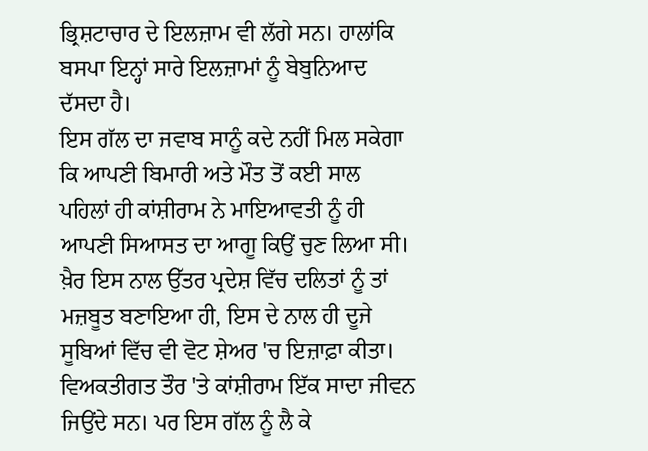ਭ੍ਰਿਸ਼ਟਾਚਾਰ ਦੇ ਇਲਜ਼ਾਮ ਵੀ ਲੱਗੇ ਸਨ। ਹਾਲਾਂਕਿ ਬਸਪਾ ਇਨ੍ਹਾਂ ਸਾਰੇ ਇਲਜ਼ਾਮਾਂ ਨੂੰ ਬੇਬੁਨਿਆਦ ਦੱਸਦਾ ਹੈ।
ਇਸ ਗੱਲ ਦਾ ਜਵਾਬ ਸਾਨੂੰ ਕਦੇ ਨਹੀਂ ਮਿਲ ਸਕੇਗਾ ਕਿ ਆਪਣੀ ਬਿਮਾਰੀ ਅਤੇ ਮੌਤ ਤੋਂ ਕਈ ਸਾਲ ਪਹਿਲਾਂ ਹੀ ਕਾਂਸ਼ੀਰਾਮ ਨੇ ਮਾਇਆਵਤੀ ਨੂੰ ਹੀ ਆਪਣੀ ਸਿਆਸਤ ਦਾ ਆਗੂ ਕਿਉਂ ਚੁਣ ਲਿਆ ਸੀ। ਖ਼ੈਰ ਇਸ ਨਾਲ ਉੱਤਰ ਪ੍ਰਦੇਸ਼ ਵਿੱਚ ਦਲਿਤਾਂ ਨੂੰ ਤਾਂ ਮਜ਼ਬੂਤ ਬਣਾਇਆ ਹੀ, ਇਸ ਦੇ ਨਾਲ ਹੀ ਦੂਜੇ ਸੂਬਿਆਂ ਵਿੱਚ ਵੀ ਵੋਟ ਸ਼ੇਅਰ 'ਚ ਇਜ਼ਾਫ਼ਾ ਕੀਤਾ।
ਵਿਅਕਤੀਗਤ ਤੌਰ 'ਤੇ ਕਾਂਸ਼ੀਰਾਮ ਇੱਕ ਸਾਦਾ ਜੀਵਨ ਜਿਉਂਦੇ ਸਨ। ਪਰ ਇਸ ਗੱਲ ਨੂੰ ਲੈ ਕੇ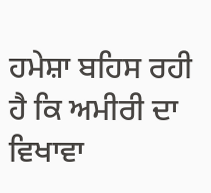ਹਮੇਸ਼ਾ ਬਹਿਸ ਰਹੀ ਹੈ ਕਿ ਅਮੀਰੀ ਦਾ ਵਿਖਾਵਾ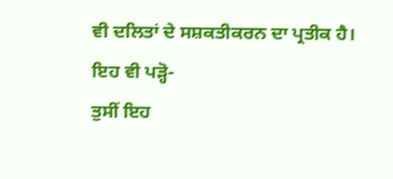ਵੀ ਦਲਿਤਾਂ ਦੇ ਸਸ਼ਕਤੀਕਰਨ ਦਾ ਪ੍ਰਤੀਕ ਹੈ।
ਇਹ ਵੀ ਪੜ੍ਹੋ-
ਤੁਸੀਂ ਇਹ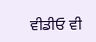ਵੀਡੀਓ ਵੀ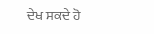ਦੇਖ ਸਕਦੇ ਹੋ